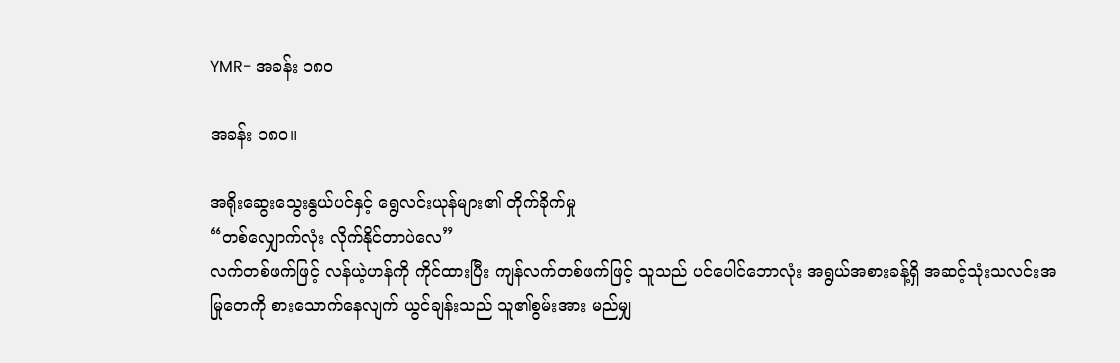YMR- အခန်း ၁၈၀

အခန်း ၁၈၀။

အရိုးဆွေးသွေးနွယ်ပင်နှင့် ရွေလင်းယုန်များ၏ တိုက်ခိုက်မှု
“တစ်လျှောက်လုံး လိုက်နိုင်တာပဲလေ”
လက်တစ်ဖက်ဖြင့် လန်ယဲ့ဟန်ကို ကိုင်ထားပြီး ကျန်လက်တစ်ဖက်ဖြင့် သူသည် ပင်ပေါင်ဘောလုံး အရွယ်အစားခန့်ရှိ အဆင့်သုံးသလင်းအမြုတေကို စားသောက်နေလျက် ယွင်ချန်းသည် သူ၏စွမ်းအား မည်မျှ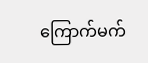ကြောက်မက်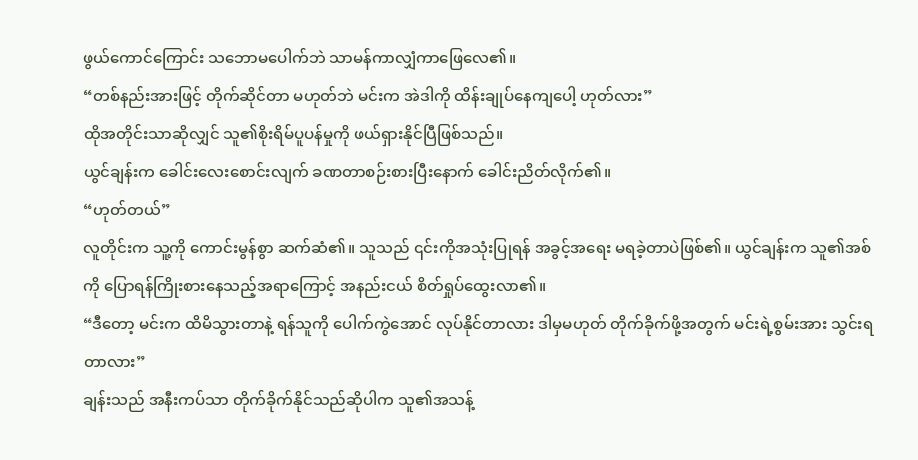ဖွယ်ကောင်ကြောင်း သဘောမပေါက်ဘဲ သာမန်ကာလျှံကာဖြေလေ၏။
“တစ်နည်းအားဖြင့် တိုက်ဆိုင်တာ မဟုတ်ဘဲ မင်းက အဲဒါကို ထိန်းချုပ်နေကျပေါ့ ဟုတ်လား”
ထိုအတိုင်းသာဆိုလျှင် သူ၏စိုးရိမ်ပူပန်မှုကို ဖယ်ရှားနိုင်ပြီဖြစ်သည်။
ယွင်ချန်းက ခေါင်းလေးစောင်းလျက် ခဏတာစဉ်းစားပြီးနောက် ခေါင်းညိတ်လိုက်၏။
“ဟုတ်တယ်”
လူတိုင်းက သူ့ကို ကောင်းမွန်စွာ ဆက်ဆံ၏။ သူသည် ၎င်းကိုအသုံးပြုရန် အခွင့်အရေး မရခဲ့တာပဲဖြစ်၏။ ယွင်ချန်းက သူ၏အစ်ကို ပြောရန်ကြိုးစားနေသည့်အရာကြောင့် အနည်းငယ် စိတ်ရှုပ်ထွေးလာ၏။
“ဒီတော့ မင်းက ထိမိသွားတာနဲ့ ရန်သူကို ပေါက်ကွဲအောင် လုပ်နိုင်တာလား ဒါမှမဟုတ် တိုက်ခိုက်ဖို့အတွက် မင်းရဲ့စွမ်းအား သွင်းရတာလား”
ချန်းသည် အနီးကပ်သာ တိုက်ခိုက်နိုင်သည်ဆိုပါက သူ၏အသန့်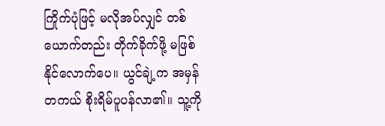ကြိုက်ပုံဖြင့် မလိုအပ်လျှင် တစ်ယောက်တည်း တိုက်ခိုက်ဖို့ မဖြစ်နိုင်လောက်ပေ။ ယွင်ချဲ့က အမှန်တကယ် စိုးရိမ်ပူပန်လာ၏။ သူ့ကို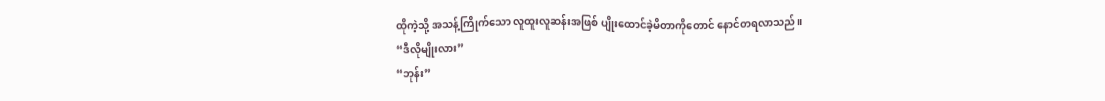ထိုကဲ့သို့ အသန့်ကြိုက်သော လူထူးလူဆန်းအဖြစ် ပျိုးထောင်ခဲ့မိတာကိုတောင် နောင်တရလာသည်။
“ဒီလိုမျိုးလား”
“ဘုန်း”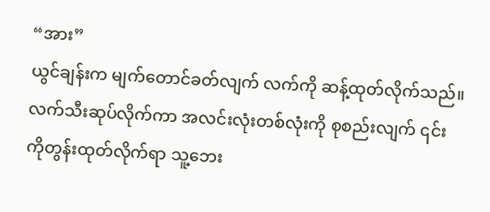“အား”
ယွင်ချန်းက မျက်တောင်ခတ်လျက် လက်ကို ဆန့်ထုတ်လိုက်သည်။ လက်သီးဆုပ်လိုက်ကာ အလင်းလုံးတစ်လုံးကို စုစည်းလျက် ၎င်းကိုတွန်းထုတ်လိုက်ရာ သူ့ဘေး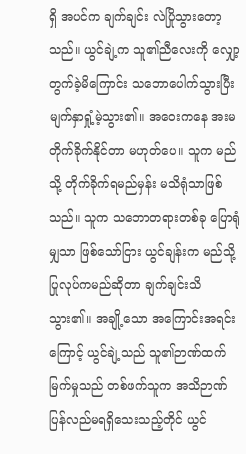ရှိ အပင်က ချက်ချင်း လဲပြိုသွားတော့သည်။ ယွင်ချဲ့က သူ၏ညီလေးကို လျှော့တွက်ခဲ့မိကြောင်း သဘောပေါက်သွားပြီး မျက်နှာရှုံ့မဲ့သွား၏။ အဝေးကနေ အးမတိုက်ခိုက်နိုင်တာ မဟုတ်ပေ။ သူက မည်သို့ တိုက်ခိုက်ရမည်မှန်း မသိရုံသာဖြစ်သည်။ သူက သဘောတရားတစ်ခု ပြောရုံမျှသာ ဖြစ်သော်ငြား ယွင်ချန်းက မည်သို့ ပြုလုပ်ကမည်ဆိုတာ ချက်ချင်းသိသွား၏။ အချို့သော အကြောင်းအရင်းကြောင့် ယွင်ချဲ့သည် သူ၏ဉာဏ်ထက်မြက်မှုသည် တစ်ဖက်သူက အသိဉာဏ် ပြန်လည်မရရှိသေးသည့်တိုင် ယွင်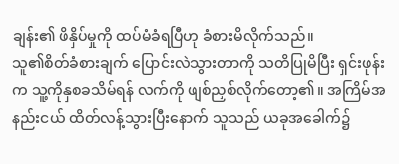ချန်း၏ ဖိနှိပ်မှုကို ထပ်မံခံရပြီဟု ခံစားမိလိုက်သည်။
သူ၏စိတ်ခံစားချက် ပြောင်းလဲသွားတာကို သတိပြုမိပြီး ရှင်းဖုန်းက သူ့ကိုနှစခသိမ်ရန် လက်ကို ဖျစ်ညှစ်လိုက်တော့၏။ အကြိမ်အနည်းငယ် ထိတ်လန့်သွားပြီးနောက် သူသည် ယခုအခေါက်၌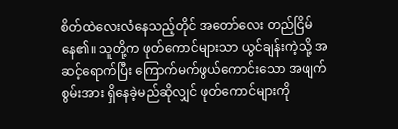စိတ်ထဲလေးလံနေသည့်တိုင် အတော်လေး တည်ငြိမ်နေ၏။ သူတို့က ဖုတ်ကောင်များသာ ယွင်ချန်းကဲ့သို့ အဆင့်ရောက်ပြီး ကြောက်မက်ဖွယ်ကောင်းသော အဖျက်စွမ်းအား ရှိနေခဲ့မည်ဆိုလျှင် ဖုတ်ကောင်များကို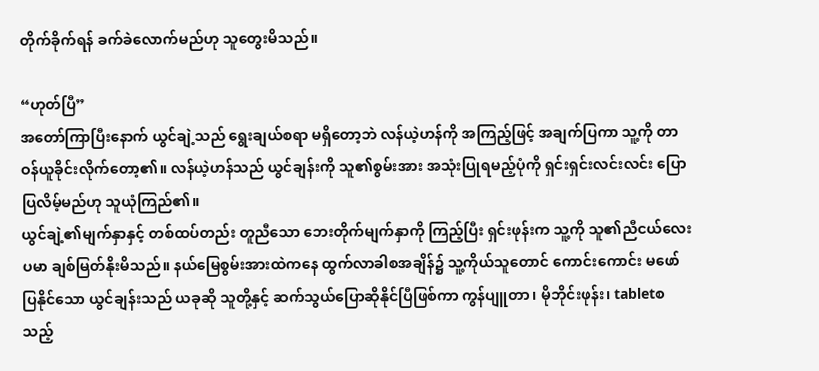တိုက်ခိုက်ရန် ခက်ခဲလောက်မည်ဟု သူတွေးမိသည်။

“ဟုတ်ပြီ”
အတော်ကြာပြီးနောက် ယွင်ချဲ့သည် ရွေးချယ်စရာ မရှိတော့ဘဲ လန်ယဲ့ဟန်ကို အကြည့်ဖြင့် အချက်ပြကာ သူ့ကို တာဝန်ယူခိုင်းလိုက်တော့၏။ လန်ယဲ့ဟန်သည် ယွင်ချန်းကို သူ၏စွမ်းအား အသုံးပြုရမည့်ပုံကို ရှင်းရှင်းလင်းလင်း ပြောပြလိမ့်မည်ဟု သူယုံကြည်၏။
ယွင်ချဲ့၏မျက်နှာနှင့် တစ်ထပ်တည်း တူညီသော ဘေးတိုက်မျက်နှာကို ကြည့်ပြီး ရှင်းဖုန်းက သူ့ကို သူ၏ညီငယ်လေးပမာ ချစ်မြတ်နိုးမိသည်။ နယ်မြေစွမ်းအားထဲကနေ ထွက်လာခါစအချိန်၌ သူ့ကိုယ်သူတောင် ကောင်းကောင်း မဖော်ပြနိုင်သော ယွင်ချန်းသည် ယခုဆို သူတို့နှင့် ဆက်သွယ်ပြောဆိုနိုင်ပြီဖြစ်ကာ ကွန်ပျူတာ၊ မိုဘိုင်းဖုန်း၊ tabletစသည့်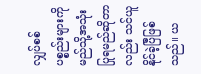လျှပ်စစ်ပစ္စည်းများကို မည်သို့အသုံးပြုရမည်ဆိုတာလည်း သင်ယူနိုင်ခဲ့ပြီဖြစ်သည်။ ယ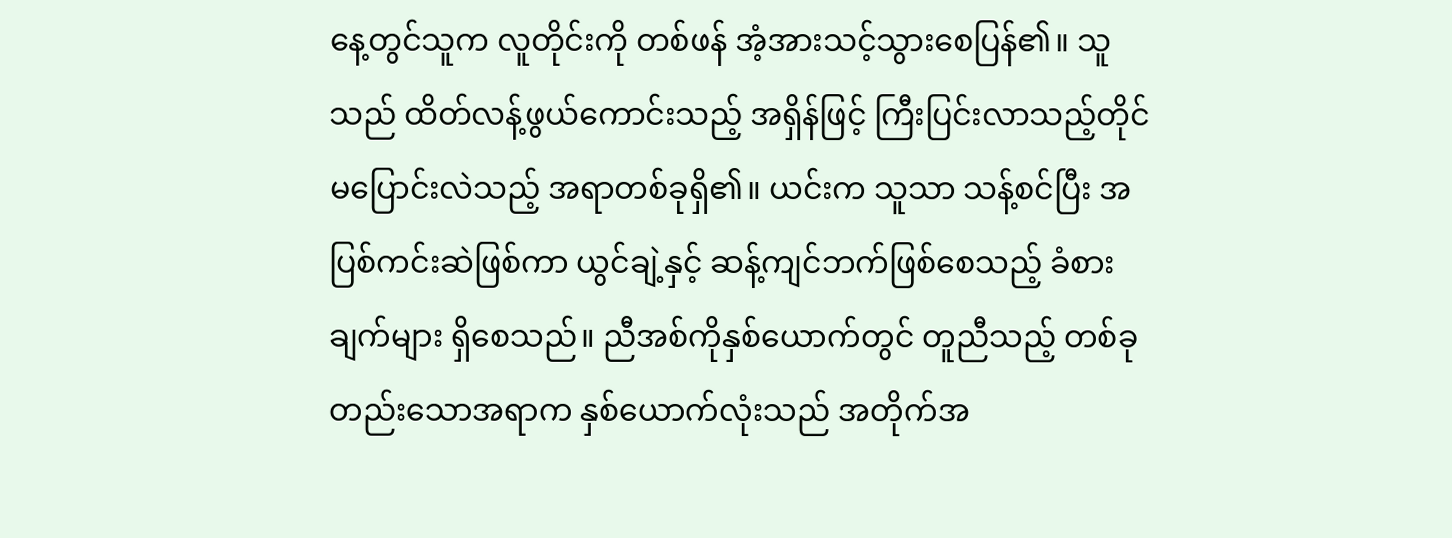နေ့တွင်သူက လူတိုင်းကို တစ်ဖန် အံ့အားသင့်သွားစေပြန်၏။ သူသည် ထိတ်လန့်ဖွယ်ကောင်းသည့် အရှိန်ဖြင့် ကြီးပြင်းလာသည့်တိုင် မပြောင်းလဲသည့် အရာတစ်ခုရှိ၏။ ယင်းက သူသာ သန့်စင်ပြီး အပြစ်ကင်းဆဲဖြစ်ကာ ယွင်ချဲ့နှင့် ဆန့်ကျင်ဘက်ဖြစ်စေသည့် ခံစားချက်များ ရှိစေသည်။ ညီအစ်ကိုနှစ်ယောက်တွင် တူညီသည့် တစ်ခုတည်းသောအရာက နှစ်ယောက်လုံးသည် အတိုက်အ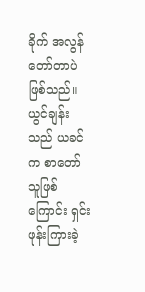ခိုက် အလွန်တော်တာပဲဖြစ်သည်။
ယွင်ချန်းသည် ယခင်က စာတော်သူဖြစ်ကြောင်း ရှင်းဖုန်းကြားခဲ့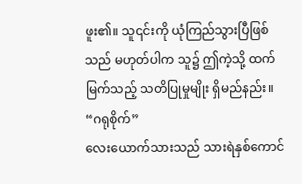ဖူး၏။ သူ၎င်းကို ယုံကြည်သွားပြီဖြစ်သည် မဟုတ်ပါက သူ၌ ဤကဲ့သို့ ထက်မြက်သည့် သတိပြုမှုမျိုး ရှိမည်နည်း။
“ဂရုစိုက်”
လေးယောက်သားသည် သားရဲနှစ်ကောင်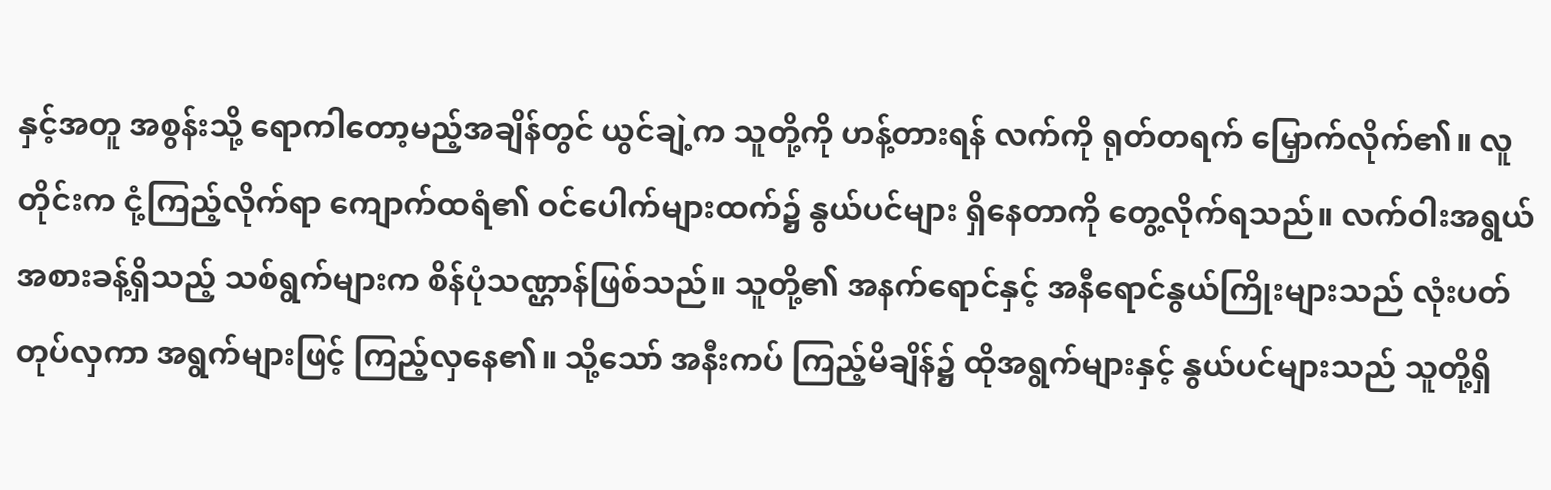နှင့်အတူ အစွန်းသို့ ရောကါတော့မည့်အချိန်တွင် ယွင်ချဲ့က သူတို့ကို ဟန့်တားရန် လက်ကို ရုတ်တရက် မြှောက်လိုက်၏။ လူတိုင်းက ငုံ့ကြည့်လိုက်ရာ ကျောက်ထရံ၏ ဝင်ပေါက်များထက်၌ နွယ်ပင်များ ရှိနေတာကို တွေ့လိုက်ရသည်။ လက်ဝါးအရွယ်အစားခန့်ရှိသည့် သစ်ရွက်များက စိန်ပုံသဏ္ဌာန်ဖြစ်သည်။ သူတို့၏ အနက်ရောင်နှင့် အနီရောင်နွယ်ကြိုးများသည် လုံးပတ်တုပ်လှကာ အရွက်များဖြင့် ကြည့်လှ‌နေ၏။ သို့သော် အနီးကပ် ကြည့်မိချိန်၌ ထိုအရွက်များနှင့် နွယ်ပင်များသည် သူတို့ရှိ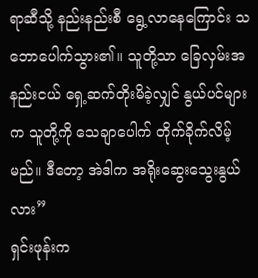ရာဆီသို့ နည်းနည်းစီ ရွေ့လာနေကြောင်း သဘောပေါက်သွား၏။ သူတို့သာ ခြေလှမ်းအနည်းငယ် ရှေ့ဆက်တိုးမိခဲ့လျှင် နွယ်ပင်များက သူတို့ကို သေချာပေါက် တိုက်ခိုက်လိမ့်မည်။ ဒီတော့ အဲဒါက အ‌ရိုးဆွေးသွေးနွယ်လား”
ရှင်းဖုန်းက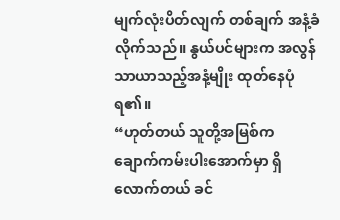မျက်လုံးပိတ်လျက် တစ်ချက် အနံ့ခံလိုက်သည်။ နွယ်ပင်များက အလွန်သာယာသည့်အနံ့မျိုး ထုတ်နေပုံရ၏။
“ဟုတ်တယ် သူတို့အမြစ်က ချောက်ကမ်းပါးအောက်မှာ ရှိလောက်တယ် ခင်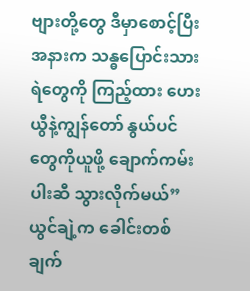ဗျားတို့တွေ ဒီမှာစောင့်ပြီး အနားက သန္ဓပြောင်းသားရဲတွေကို ကြည့်ထား ဟေးယွီနဲ့ကျွန်တော် နွယ်ပင်တွေကိုယူဖို့ ချောက်ကမ်းပါးဆီ သွားလိုက်မယ်”
ယွင်ချဲ့က ခေါင်းတစ်ချက်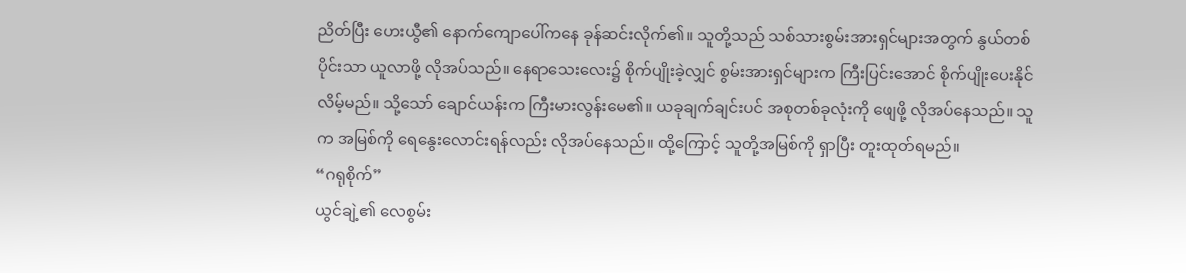ညိတ်ပြီး ဟေးယွီ၏ နောက်ကျောပေါ်ကနေ ခုန်ဆင်းလိုက်၏။ သူတို့သည် သစ်သားစွမ်းအားရှင်များအတွက် နွယ်တစ်ပိုင်းသာ ယူလာဖို့ လိုအပ်သည်။ နေရာသေးလေး၌ စိုက်ပျိုးခဲ့လျှင် စွမ်းအားရှင်များက ကြီးပြင်းအောင် စိုက်ပျိုးပေးနိုင်လိမ့်မည်။ သို့သော် ချောင်ယန်းက ကြီးမားလွန်းမေ၏။ ယခုချက်ချင်းပင် အစုတစ်ခုလုံးကို ဖျေဖို့ လိုအပ်နေသည်။ သူက အမြစ်ကို ရေနွေးလောင်း‌ရန်လည်း လိုအပ်နေသည်။ ထို့ကြောင့် သူတို့အမြစ်ကို ရှာပြီး တူးထုတ်ရမည်။
“ဂရုစိုက်”
ယွင်ချဲ့၏ လေစွမ်း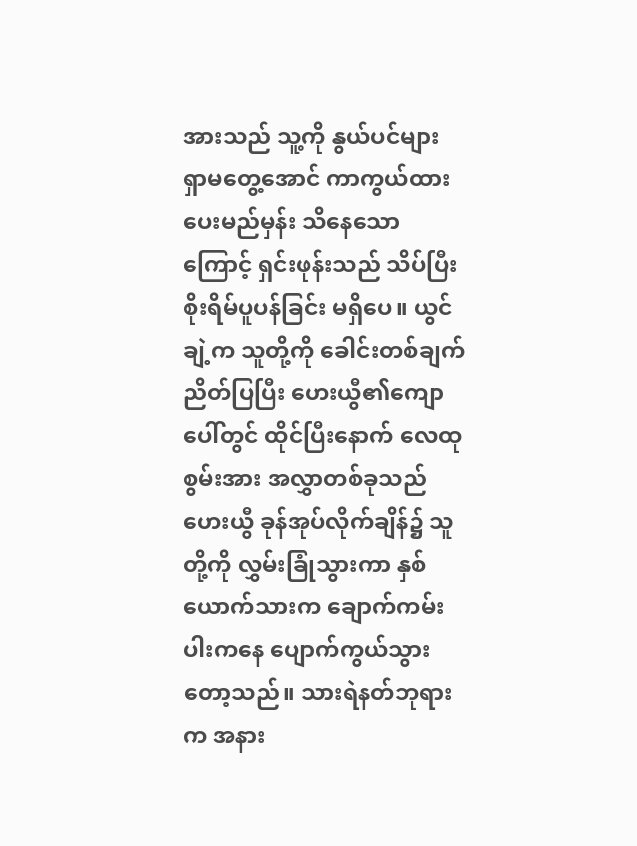အားသည် သူ့ကို နွယ်ပင်များ ရှာမတွေ့အောင် ကာကွယ်ထားပေးမည်မှန်း သိနေသောကြောင့် ရှင်းဖုန်းသည် သိပ်ပြီး စိုးရိမ်ပူပန်ခြင်း မရှိပေ။ ယွင်ချဲ့က သူတို့ကို ခေါင်းတစ်ချက် ညိတ်ပြပြီး ဟေးယွီ၏ကျောပေါ်တွင် ထိုင်ပြီးနောက် လေထုစွမ်းအား အလွှာတစ်ခုသည် ဟေးယွီ ခုန်အုပ်လိုက်ချိန်၌ သူတို့ကို လွှမ်းခြုံသွားကာ နှစ်ယောက်သားက ချောက်ကမ်းပါးကနေ ပျောက်ကွယ်သွားတော့သည်။ သားရဲနတ်ဘုရားက အနား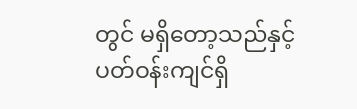တွင် မရှိတော့သည်နှင့် ပတ်ဝန်းကျင်ရှိ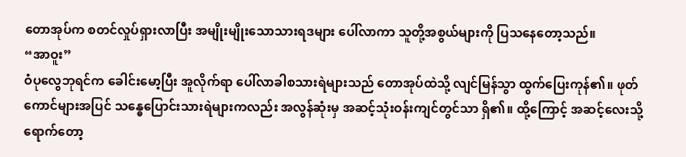တောအုပ်က စတင်လှုပ်ရှားလာပြီး အမျိုးမျိုးသောသားရဒများ ပေါ်လာကာ သူတို့အစွယ်များကို ပြသနေတော့သည်။
“အာဝူး”
ဝံပုလွေဘုရင်က ခေါင်းမော့ပြီး အူလိုက်ရာ ပေါ်လာခါစသားရဲများသည် တောအုပ်ထဲသို့ လျင်မြန်သွာ ထွက်ပြေးကုန်၏။ ဖုတ်ကောင်များအပြင် သန္ဓေပြောင်းသားရဲများကလည်း အလွန်ဆုံးမှ အဆင့်သုံးဝန်းကျင်တွင်သာ ရှိ၏။ ထို့ကြောင့် အဆင့်လေးသို့ ရောက်တော့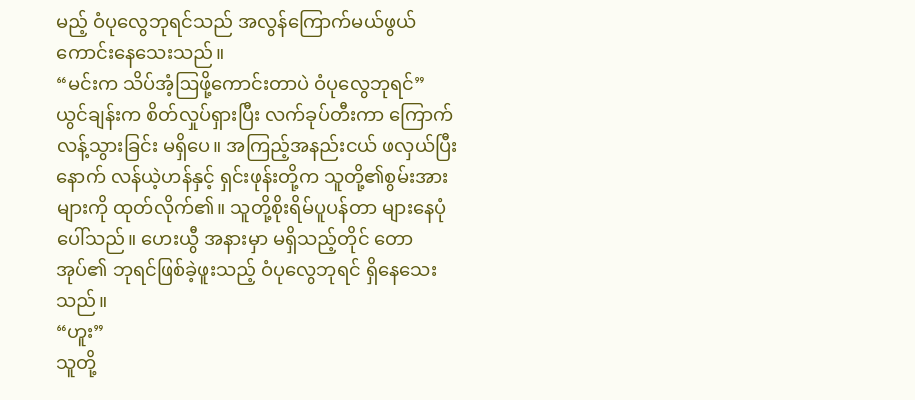မည့် ဝံပုလွေဘုရင်သည် အလွန်ကြောက်မယ်ဖွယ် ကောင်းနေသေးသည်။
“မင်းက သိပ်အံ့ဩဖို့ကောင်းတာပဲ ဝံပုလွေဘုရင်”
ယွင်ချန်းက စိတ်လှုပ်ရှားပြီး လက်ခုပ်တီးကာ ကြောက်လန့်သွားခြင်း မရှိပေ။ အကြည့်အနည်းငယ် ဖလှယ်ပြီးနောက် လန်ယဲ့ဟန်နှင့် ရှင်းဖုန်းတို့က သူတို့၏စွမ်းအားများကို ထုတ်လိုက်၏။ သူတို့စိုးရိမ်ပူပန်တာ များနေပုံပေါ်သည်။ ဟေးယွီ အနားမှာ မရှိသည့်တိုင် တောအုပ်၏ ဘုရင်ဖြစ်ခဲ့ဖူးသည့် ဝံပုလွေဘုရင် ရှိနေသေးသည်။
“ဟူး”
သူတို့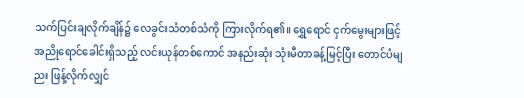သက်ပြင်းချလိုက်ချိန်၌ လေခွင်းသံတစ်သံကို ကြားလိုက်ရ၏။ ရွှေရောင် ငှက်မွေးများဖြင့် အညိုရောင်ခေါင်းရှိသည့် လင်းယုန်‌တစ်ကောင် အနည်းဆုံး သုံးမီတာခန့်မြင့်ပြီး တောင်ပံမျညး ဖြန့်လိုက်လျှင်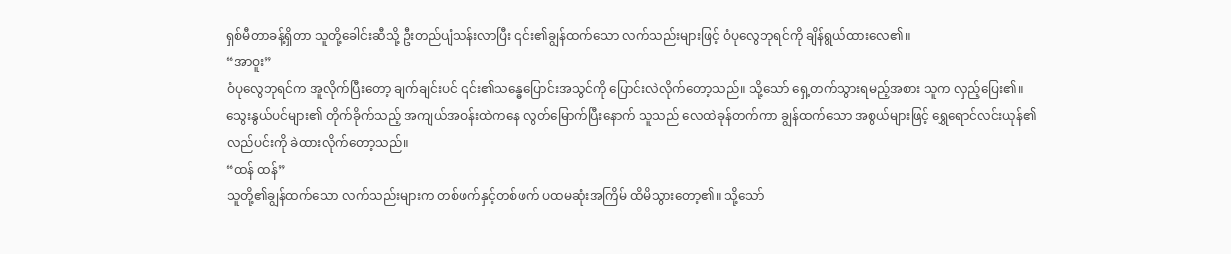ရှစ်မီတာခန့်ရှိတာ သူတို့ခေါင်းဆီသို့ ဦးတည်ပျံသန်းလာပြီး ၎င်း၏ချွန်ထက်သော လက်သည်းများဖြင့် ဝံပုလွေဘုရင်ကို ချိန်ရွယ်ထားလေ၏။
“အာဝူး”
ဝံပုလွေဘုရင်က အူလိုက်ပြီးတော့ ချက်ချင်းပင် ၎င်း၏‌သန္ဓေပြောင်းအသွင်ကို ပြောင်းလဲလိုက်‌တော့သည်။ သို့သော် ရှေ့တက်သွားရမည့်အစား သူက လှည့်ပြေး၏။ သွေးနွယ်ပင်များ၏ တိုက်ခိုက်သည့် အကျယ်အဝန်းထဲကနေ လွတ်မြောက်ပြီးနောက် သူသည် လေထဲခုန်တက်ကာ ချွန်ထက်သော အစွယ်များဖြင့် ရွှေရောင်လင်းယုန်၏ လည်ပင်းကို ခဲထားလိုက်‌တော့သည်။
“ထန် ထန်”
သူတို့၏ချွန်ထက်သော လက်သည်းများက တစ်ဖက်နှင့်တစ်ဖက် ပထမဆုံးအကြိမ် ထိမိသွားတော့၏။ သို့‌သော်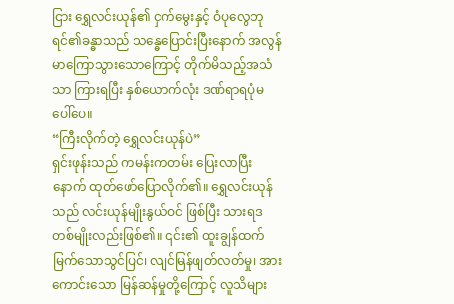ငြား ရွှေလင်းယုန်၏ ငှက်မွေးနှင့် ဝံပုလွေဘုရင်၏ခန္ဓာသည် သန္ဓေပြောင်းပြီးနောက် အလွန်မာကြောသွားသောကြောင့် တိုက်မိသည့်အသံသာ ကြားရပြီး နှစ်ယောက်လုံး ဒဏ်ရာရပုံမပေါ်ပေ။
“ကြီးလိုက်တဲ့ ရွှေလင်းယုန်ပဲ”
ရှင်းဖုန်းသည် ကမန်းကတမ်း ပြေးလာပြီးနောက် ထုတ်ဖော်ပြောလိုက်၏။ ရွှေလင်းယုန်သည် လင်းယုန်မျိုးနွယ်ဝင် ဖြစ်ပြီး သားရဒတစ်မျိုးလည်းဖြစ်၏။ ၎င်း၏ ထူးချွန်ထက်မြက်သောသွင်ပြင်၊ လျင်မြန်ဖျတ်လတ်မှု၊ အားကောင်းသော မြန်ဆန်မှု‌တို့ကြောင့် လူသိများ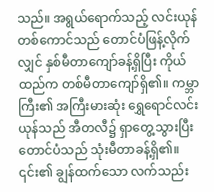သည်။ အရွယ်ရောက်သည့် လင်းယုန်တစ်ကောင်သည် တောင်ပံဖြန့်လိုက်လျှင် နှစ်မီတာကျော်ခန့်ရှိပြီး ကိုယ်ထည်က တစ်မီတာကျော်ရှိ၏။ ကမ္ဘာကြီး၏ အကြီးမားဆုံး ရွှေရောင်လင်းယုန်သည် အီတလီ၌ ရှာတွေ့သွားပြီး တောင်ပံသည် သုံးမီတာခန့်ရှိ၏။ ၎င်း၏ ချွန်ထက်သော လက်သည်း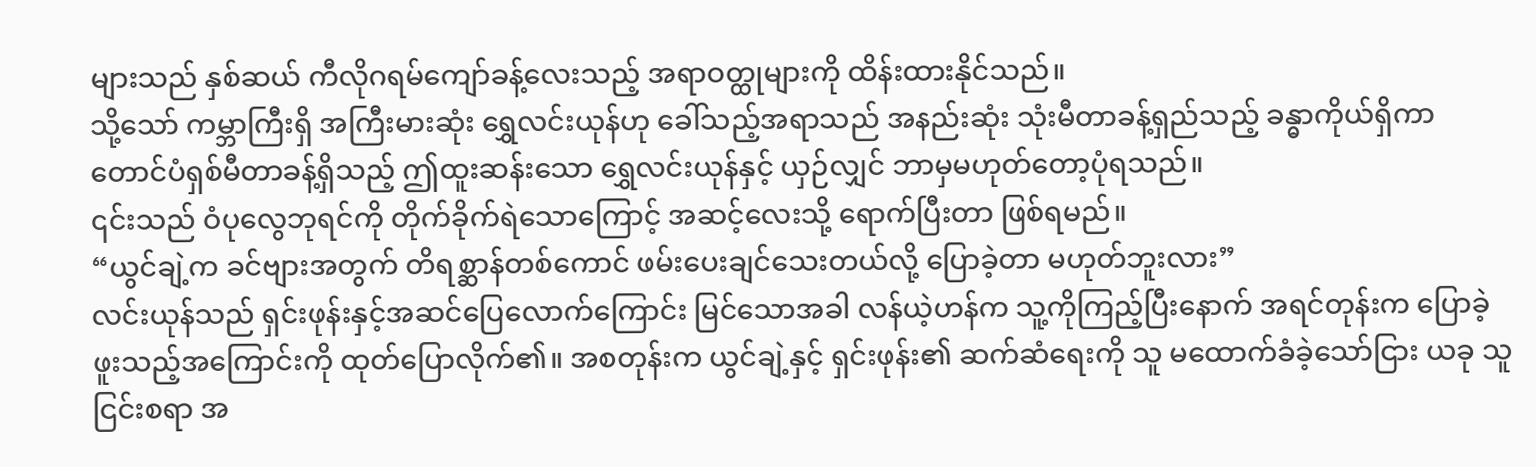များသည် နှစ်ဆယ် ကီလိုဂရမ်ကျော်ခန့်လေးသည့် အရာဝတ္ထုများကို ထိန်းထားနိုင်သည်။
သို့သော် ကမ္ဘာကြီးရှိ အကြီးမားဆုံး ရွှေလင်းယုန်ဟု ခေါ်သည့်အရာသည် အနည်းဆုံး သုံးမီတာခန့်ရှည်သည့် ခန္ဓာကိုယ်ရှိကာ တောင်ပံရှစ်မီတာခန့်ရှိသည့် ဤထူးဆန်းသော ရွှေလင်းယုန်နှင့် ယှဉ်လျှင် ဘာမှမဟုတ်တော့ပုံရသည်။
၎င်းသည် ဝံပုလွေဘုရင်ကို တိုက်ခိုက်ရဲသောကြောင့် အ‌ဆင့်လေးသို့ ရောက်ပြီးတာ ဖြစ်ရမည်။
“ယွင်ချဲ့က ခင်ဗျားအတွက် တိရစ္ဆာန်တစ်ကောင် ဖမ်းပေးချင်သေးတယ်လို့ ပြောခဲ့တာ မဟုတ်ဘူးလား”
လင်းယုန်သည် ရှင်းဖုန်းနှင့်အဆင်ပြေလောက်ကြောင်း မြင်သောအခါ လန်ယဲ့ဟန်က သူ့ကိုကြည့်ပြီးနောက် အရင်တုန်းက ပြောခဲ့ဖူးသည့်အကြောင်းကို ထုတ်ပြောလိုက်၏။ အစတုန်းက ယွင်ချဲ့နှင့် ရှင်းဖုန်း၏ ဆက်ဆံရေးကို သူ မထောက်ခံခဲ့သော်ငြား ယခု သူငြင်းစရာ အ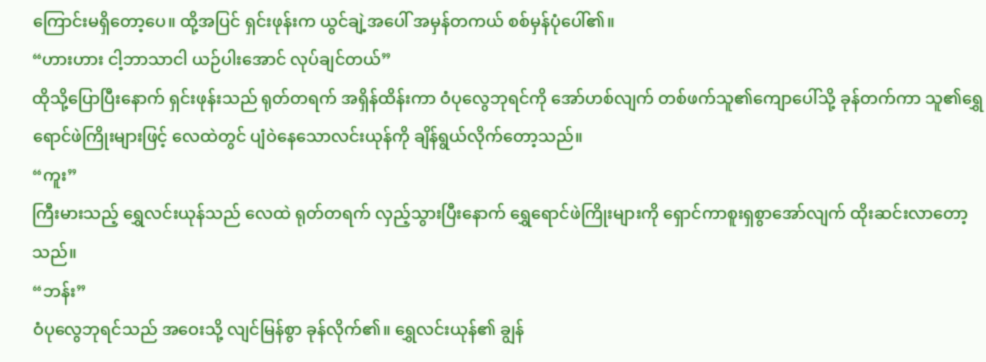ကြောင်းမရှိတော့ပေ။ ထို့အပြင် ရှင်းဖုန်းက ယွင်ချဲ့အပေါ် အမှန်တကယ် စစ်မှန်ပုံပေါ်၏။
“ဟားဟား ငါ့ဘာသာငါ ယဉ်ပါးအောင် လုပ်ချင်တယ်”
ထိုသို့ပြောပြီးနောက် ရှင်းဖုန်းသည် ရုတ်တရက် အရှိန်ထိန်းကာ ဝံပုလွေဘုရင်ကို အော်ဟစ်လျက် တစ်ဖက်သူ၏ကျောပေါ်သို့ ခုန်တက်ကာ သူ၏ရွှေရောင်ဖဲကြိုးများဖြင့် လေထဲတွင် ပျံဝဲနေသောလင်းယုန်ကို ချိန်ရွယ်လိုက်တော့သည်။
“ကူး”
ကြီးမားသည့် ရွှေလင်းယုန်သည် လေထဲ ရုတ်တရက် လှည့်သွားပြီးနောက် ရွှေရောင်ဖဲကြိုးများကို ရှောင်ကာစူးရှစွာအော်လျက် ထိုးဆင်းလာတော့သည်။
“ဘန်း”
ဝံပုလွေဘုရင်သည် အဝေးသို့ လျင်မြန်စွာ ခုန်လိုက်၏။ ရွှေလင်းယုန်၏ ချွန်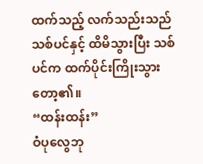ထက်သည့် လက်သည်းသည် သစ်ပင်နှင့် ထိမိသွားပြီး သစ်ပင်က ထက်ပိုင်းကြိုးသွားတော့၏။
“ထန်းထန်း”
ဝံပုလွေဘု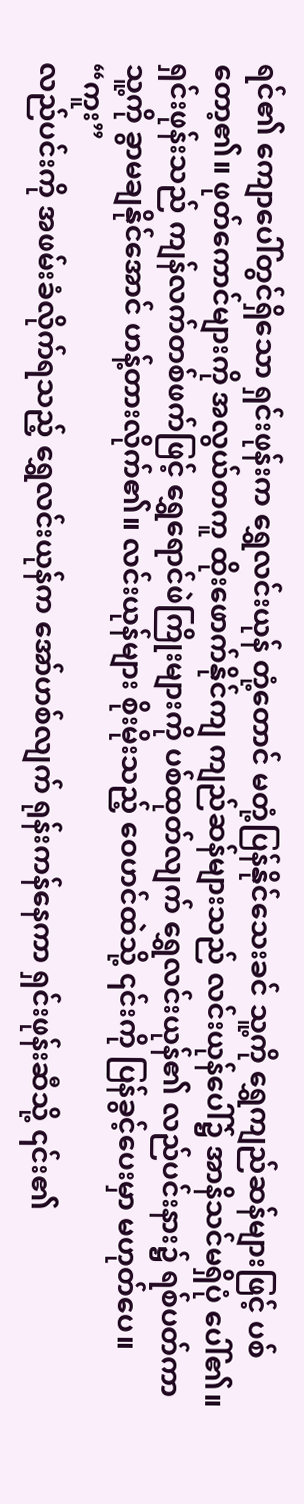ရင်၏ ကျောပေါ်တွင်ရှိသော ရှင်းဖုန်းက ရွှေလင်းယုန် တုံ့တောင် မတုံ့ပြန်နိုင်သေးခင် သူ့ကို ရွှေကျည်ဆန်များဖြင့် ပစ်တော့၏။ ဖုတ်ကောင်များကို အလွယ်တကူ ထိုးဖောက်နိုင်ကျ ကျည်ဆန်များသည် လင်းယုန်ပေါ်၌ အာနိသင်မရှိပုံ ပေါ်၏။ ရှင်းဖုန်းသည် ကျန်လက်တစ်ဖက်ဖြင့် ရွှေရောင်ဖဲကြိုးများကို ပစ်ထုတ်လျက် ရွှေလင်းယုန်၏ လည်ပင်းနား၌ ရစ်ပတ်ကာ သူ့ကို ခွာမချနိုင်အောင် ဟန့်တားလိုက်၏။ လင်းယုန်များ စိုးမိုးသည့် ဝေဟင်ထဲသို့ ၎င်းကို ပြန်ခွင့်ပေးမှာ မဟုတ်ပေ။
“ကူး”
လည်ပင်းကို အဖမ်းခံလိုက်ရသည့် ရွှေလင်းယုန်က အော်ဟစ်လျက် ရုန်းကန်နေကာ ရှင်းဖုန်းဆီသို့ ၎င်း၏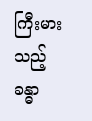ကြီးမားသည့် ခန္ဓာ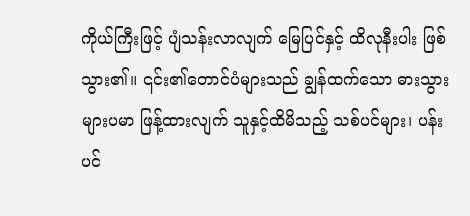ကိုယ်ကြီးဖြင့် ပျံသန်းလာလျက် မြေပြင်နှင့် ထိလုနီးပါး ဖြစ်သွား၏။ ၎င်း၏တောင်ပံများသည် ချွန်ထက်သော ဓားသွားများပမာ ဖြန့်ထားလျက် သူနှင့်ထိမိသည့် သစ်ပင်များ၊ ပန်းပင်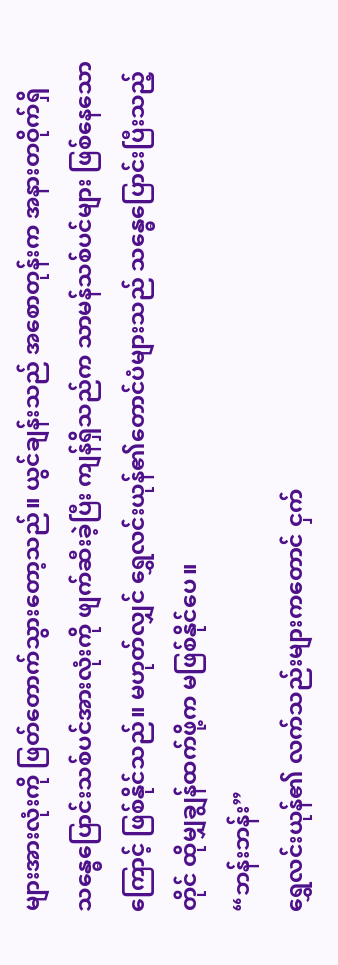များအားလုံးကို ဖြတ်တောက်သွားတော့သည်။ ယွင်ချန်းသည် အစောတုန်းက အနားတဝိုက်ရှိ သန္ဓေပြောင်းသစ်ပင်အားလုံးကို ဖျက်ဆီးခဲ့ပြီး ကျန်ရှိသည်က သာမန်သစ်ပင်များ ဖြစ်နေသောကြောင့် ဖြစ်နိုင်သည်။ မဟုတ်လျှင် ရွှေလင်းယုန်၏တောင်ပံများသည် သန္ဓေပြောင်းပြီးသည့်တိုင် ထိုမျှချွန်ထက်ဖို့က မဖြစ်နိုင်ပေ။
“ဘန်းဘန်း”
ရွှေလင်းယုန်၏ လက်သည်းများကတောင် ငှက်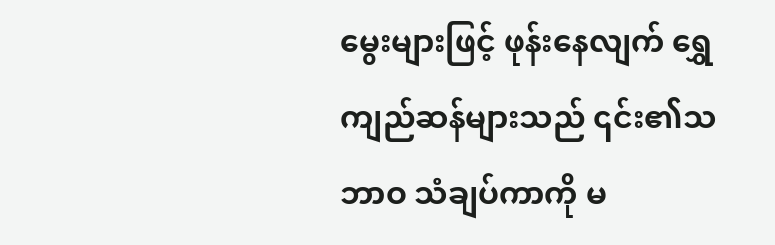မွေးများဖြင့် ဖုန်းနေလျက် ရွှေကျည်ဆန်များသည် ၎င်း၏သဘာဝ သံချပ်ကာကို မ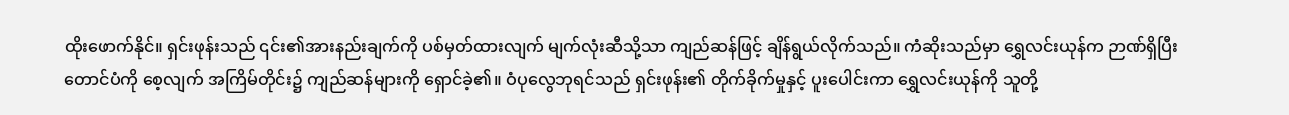ထိုးဖောက်နိုင်။ ရှင်းဖုန်းသည် ၎င်း၏အားနည်းချက်ကို ပစ်မှတ်ထားလျက် မျက်လုံးဆီသို့သာ ကျည်ဆန်ဖြင့် ချိန်ရွယ်လိုက်သည်။ ကံဆိုးသည်မှာ ရွှေလင်းယုန်က ဉာဏ်ရှိပြီး တောင်ပံကို စေ့လျက် အကြိမ်တိုင်း၌ ကျည်ဆန်များကို ရှောင်ခဲ့၏။ ဝံပုလွေဘုရင်သည် ရှင်းဖုန်း၏ တိုက်ခိုက်မှုနှင့် ပူးပေါင်းကာ ရွှေလင်းယုန်ကို သူတို့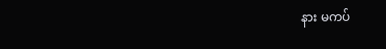နား မကပ်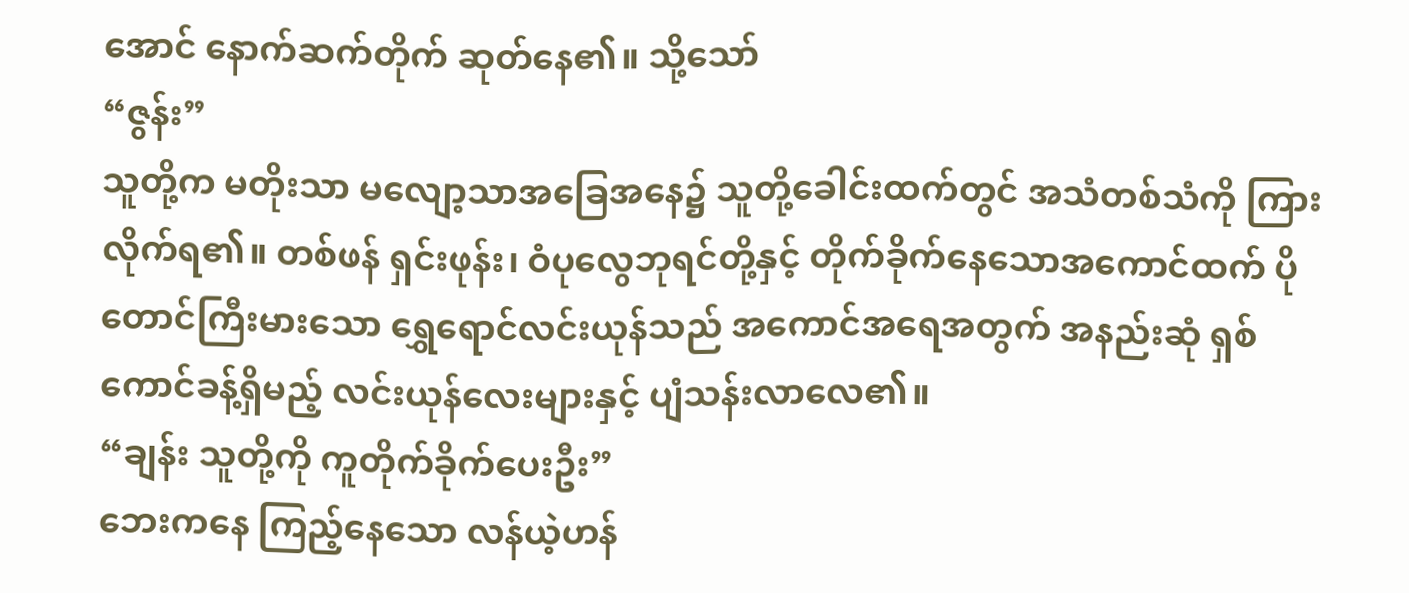အောင် နောက်ဆက်တိုက် ဆုတ်နေ၏။ သို့သော်
“ဇွန်း”
သူတို့က မတိုးသာ မလျော့သာအခြေအနေ၌ သူတို့ခေါင်းထက်တွင် အသံတစ်သံကို ကြားလိုက်ရ၏။ တစ်ဖန် ရှင်းဖုန်း၊ ဝံပုလွေဘုရင်တို့နှင့် တိုက်ခိုက်နေသောအကောင်ထက် ပိုတောင်ကြီးမားသော ရွှေရောင်လင်းယုန်သည် အကောင်အရေအတွက် အနည်းဆုံ ရှစ်ကောင်ခန့်ရှိမည့် လင်းယုန်လေးများနှင့် ပျံသန်းလာလေ၏။
“ချန်း သူတို့ကို ကူတိုက်ခိုက်ပေးဦး”
ဘေးကနေ ကြည့်နေသော လန်ယဲ့ဟန်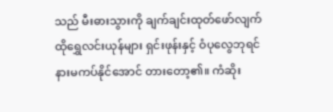သည် မီးဓားသွားကို ချက်ချင်းထုတ်ဖော်လျက် ထိုရွှေလင်းယုန်များ ရှင်းဖုန်းနှင့် ဝံပုလွေဘုရင်နားမကပ်နိုင်အောင် တားတော့၏။ ကံဆိုး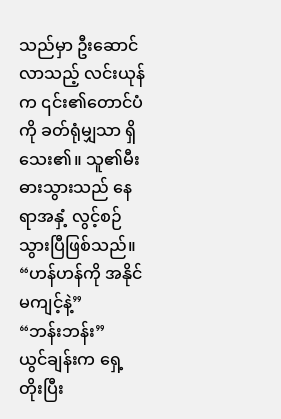သည်မှာ ဦးဆောင်လာသည့် လင်းယုန်က ၎င်း၏တောင်ပံကို ခတ်ရုံမျှသာ ရှိသေး၏။ သူ၏မီးဓားသွားသည် နေရာအနှံ့ လွင့်စဉ်သွားပြီဖြစ်သည်။
“ဟန်ဟန်ကို အနိုင်မကျင့်နဲ့”
“ဘန်းဘန်း”
ယွင်ချန်းက ရှေ့တိုးပြီး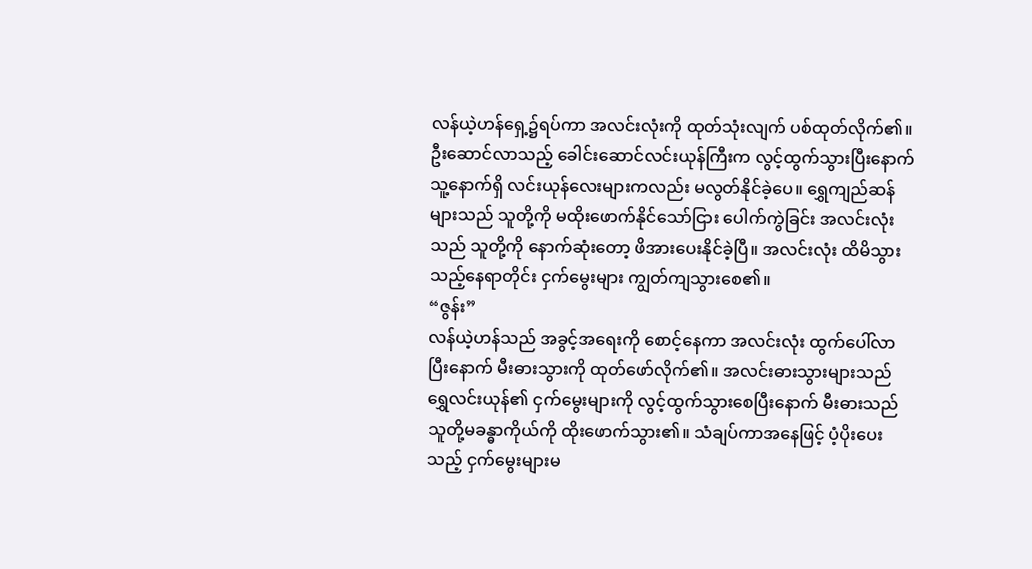လန်ယဲ့ဟန်ရှေ့၌ရပ်ကာ အလင်းလုံးကို ထုတ်သုံးလျက် ပစ်ထုတ်လိုက်၏။ ဦးဆောင်လာသည့် ခေါင်းဆောင်လင်းယုန်ကြီးက လွင့်ထွက်သွားပြီးနောက် သူ့နောက်ရှိ လင်းယုန်လေးများကလည်း မလွတ်နိုင်ခဲ့ပေ။ ရွှေကျည်ဆန်များသည် သူတို့ကို မထိုးဖောက်နိုင်သော်ငြား ပေါက်ကွဲခြင်း အလင်းလုံးသည် သူတို့ကို နောက်ဆုံးတော့ ဖိအားပေးနိုင်ခဲ့ပြီ။ အလင်းလုံး ထိမိသွားသည့်နေရာတိုင်း ငှက်မွေးများ ကျွတ်ကျသွားစေ၏။
“ဇွန်း”
လန်ယဲ့ဟန်သည် အခွင့်အရေးကို စောင့်နေကာ အလင်းလုံး ထွက်ပေါ်လာပြီးနောက် မီးဓားသွားကို ထုတ်ဖော်လိုက်၏။ အလင်းဓားသွားများသည် ရွှေလင်းယုန်၏ ငှက်မွေးများကို လွင့်ထွက်သွားစေပြီးနောက် မီးဓားသည် သူတို့မခန္ဓာကိုယ်ကို ထိုးဖောက်သွား၏။ သံချပ်ကာအနေဖြင့် ပံ့ပိုးပေးသည့် ငှက်မွေးများမ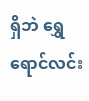ရှိဘဲ ရွှေရောင်လင်း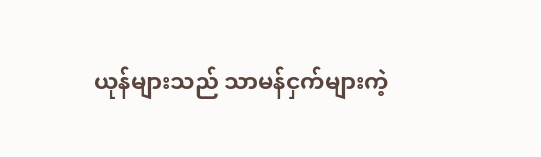ယုန်များသည် သာမန်ငှက်များကဲ့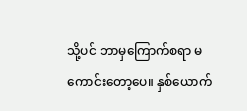သို့ပင် ဘာမှကြောက်စရာ မကောင်းတော့ပေ။ နှစ်ယောက်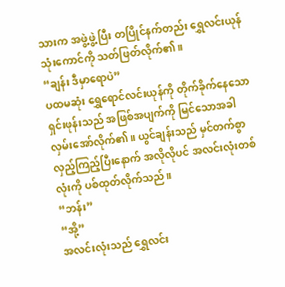သားက အဖွဲ့ဖွဲ့ပြီး တပြိုင်နက်တည်း ရွှေလင်းယုန်သုံးကောင်ကို သတ်ဖြတ်လိုက်၏။
“ချန်း ဒီမှာရောပဲ”
ပထမဆုံး ရွှေရောင်လင်းယုန်ကို တိုက်ခိုက်နေသော ရှင်းဖုန်းသည် အဖြစ်အပျက်ကို မြင်သောအခါ လှမ်းအော်လိုက်၏။ ယွင်ချန်းသည် မှင်တက်စွာ လှည့်ကြည့်ပြီးနောက် အလိုလိုပင် အလင်းလုံးတစ်လုံးကို ပစ်ထုတ်လိုက်သည်။
“ဘန်း”
“အို့”
အလင်းလုံးသည် ရွှေလင်း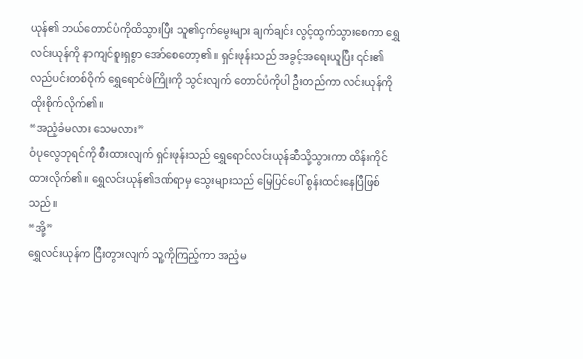ယုန်၏ ဘယ်တောင်ပံကိုထိသွားပြီး သူ၏ငှက်မွေးများ ချက်ချင်း လွင့်ထွက်သွားစေကာ ရွှေလင်းယုန်ကို နာကျင်စူးရှစွာ အော်စေတော့၏။ ရှင်းဖုန်းသည် အခွင့်အရေးယူပြီး ၎င်း၏လည်ပင်းတစ်ဝိုက် ရွှေရောင်ဖဲကြိုးကို သွင်းလျက် တောင်ပံကိုပါ ဦးတည်ကာ လင်းယုန်ကို ထိုးစိုက်လိုက်၏။
“အညံ့ခံမလား သေမလား”
ဝံပုလွေဘုရင်ကို စီးထားလျက် ရှင်းဖုန်းသည် ရွှေရောင်လင်းယုန်ဆီသို့သွားကာ ထိန်းကိုင်ထားလိုက်၏။ ရွှေလင်းယုန်၏ဒဏ်ရာမှ သွေးများသည် မြေပြင်ပေါ် စွန်းထင်းနေပြီဖြစ်သည်။
“အို့”
ရွှေလင်းယုန်က ငြီးတွားလျက် သူ့ကိုကြည့်ကာ အညံ့မ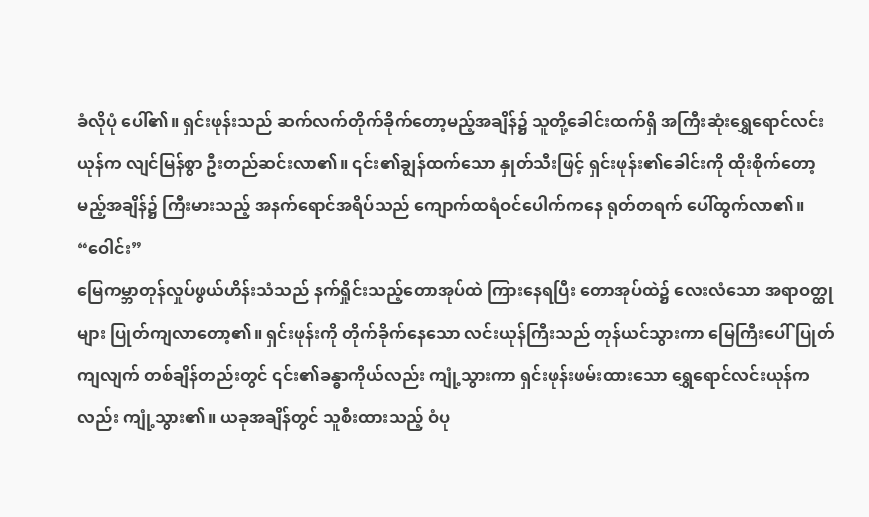ခံလိုပုံ ပေါ်၏။ ရှင်းဖုန်းသည် ဆက်လက်တိုက်ခိုက်တော့မည့်အချိန်၌ သူတို့ခေါင်းထက်ရှိ အကြီးဆုံးရွှေရောင်လင်းယုန်က လျင်မြန်စွာ ဦးတည်ဆင်းလာ၏။ ၎င်း၏ချွန်ထက်သော နှုတ်သီးဖြင့် ရှင်းဖုန်း၏ခေါင်းကို ထိုး‌စိုက်တော့မည့်အချိန်၌ ကြီးမားသည့် အနက်ရောင်အရိပ်သည် ကျောက်ထရံဝင်ပေါက်ကနေ ရုတ်တရက် ပေါ်ထွက်လာ၏။
“ဝေါင်း”
မြေကမ္ဘာတုန်လှုပ်ဖွယ်ဟိန်းသံသည် နက်ရှိုင်းသည့်တောအုပ်ထဲ ကြားနေရပြီး တောအုပ်ထဲ၌ လေးလံသော အရာဝတ္ထုများ ပြုတ်ကျလာတော့၏။ ရှင်းဖုန်းကို တိုက်ခိုက်နေသော လင်းယုန်ကြီးသည် တုန်ယင်သွားကာ မြေကြီးပေါ် ပြုတ်ကျလျက် တစ်ချိန်တည်းတွင် ၎င်း၏ခန္ဓာကိုယ်လည်း ကျုံ့သွားကာ ရှင်းဖုန်းဖမ်းထားသော ရွှေရောင်လင်းယုန်ကလည်း ကျုံ့သွား၏။ ယခုအချိန်တွင် သူစီးထားသည့် ဝံပု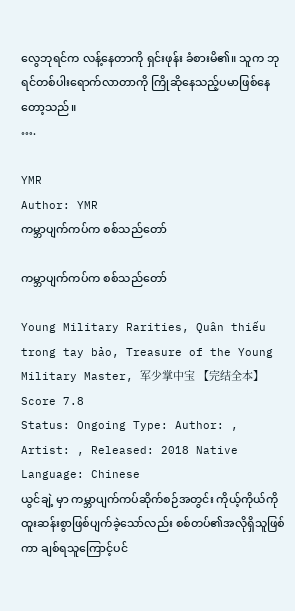လွေဘုရင်က လန့်နေတာကို ရှင်းဖုန်း ခံစားမိ၏။ သူက ဘုရင်တစ်ပါးရောက်လာတာကို ကြို‌ဆိုနေသည့်ပမာဖြစ်နေတော့သည်။
….

YMR
Author: YMR
ကမ္ဘာပျက်ကပ်က စစ်သည်တော်

ကမ္ဘာပျက်ကပ်က စစ်သည်တော်

Young Military Rarities, Quân thiếu trong tay bảo, Treasure of the Young Military Master, 军少掌中宝 【完结全本】
Score 7.8
Status: Ongoing Type: Author: , Artist: , Released: 2018 Native Language: Chinese
ယွင်ချဲ့ မှာ ကမ္ဘာပျက်ကပ်ဆိုက်စဉ်အတွင်း ကိုယ့်ကိုယ်ကို ထူးဆန်းစွာဖြစ်ပျက်ခဲ့သော်လည်း စစ်တပ်၏အလိုရှိသူဖြစ်ကာ ချစ်ရသူကြောင့်ပင်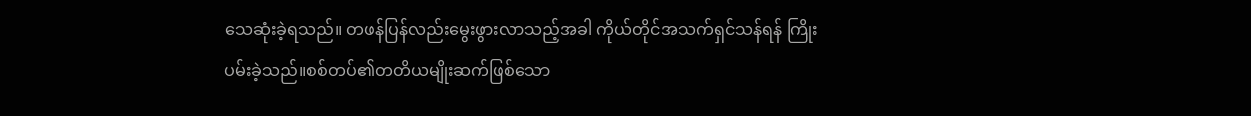သေဆုံးခဲ့ရသည်။ တဖန်ပြန်လည်းမွေးဖွားလာသည့်အခါ ကိုယ်တိုင်အသက်ရှင်သန်ရန် ကြိုးပမ်းခဲ့သည်။စစ်တပ်၏တတိယမျိုးဆက်ဖြစ်သော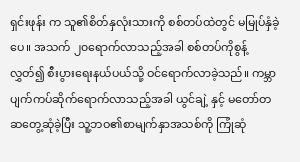ရှင်းဖုန်း က သူ၏စိတ်နှလုံးသားကို စစ်တပ်ထဲတွင် မမြုပ်နှံခဲ့ပေ။ အသက် ၂၀ရောက်လာသည့်အခါ စစ်တပ်ကိုစွန့်လွှတ်၍ စီးပွားရေးနယ်ပယ်သို့ ဝင်ရောက်လာခဲ့သည်။ ကမ္ဘာပျက်ကပ်ဆိုက်ရောက်လာသည့်အခါ ယွင်ချဲ့ နှင့် မတော်တဆတွေ့ဆုံခဲ့ပြီး သူ့ဘဝ၏စာမျက်နှာအသစ်ကို ကြုံဆုံ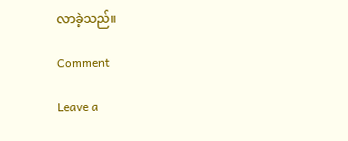လာခဲ့သည်။

Comment

Leave a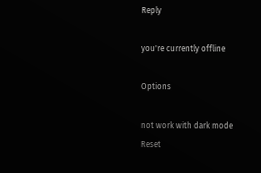Reply

you're currently offline

Options

not work with dark mode
Reset